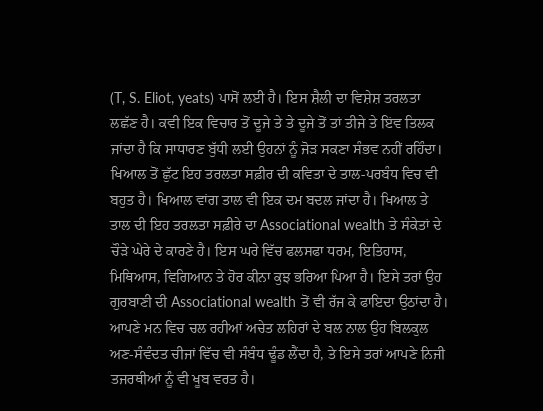(T, S. Eliot, yeats) ਪਾਸੋਂ ਲਈ ਹੈ। ਇਸ ਸ਼ੈਲੀ ਦਾ ਵਿਸ਼ੇਸ਼ ਤਰਲਤਾ ਲਛੱਣ ਹੈ। ਕਵੀ ਇਕ ਵਿਚਾਰ ਤੋਂ ਦੂਜੇ ਤੇ ਤੇ ਦੂਜੇ ਤੋਂ ਤਾਂ ਤੀਜੇ ਤੇ ਇਂਵ ਤਿਲਕ ਜਾਂਦਾ ਹੈ ਕਿ ਸਾਧਾਰਣ ਬੁੱਧੀ ਲਈ ਉਹਨਾਂ ਨੂੰ ਜੋੜ ਸਕਣਾ ਸੰਭਵ ਨਹੀਂ ਰਹਿੰਦਾ। ਖਿਆਲ ਤੋਂ ਛੁੱਟ ਇਹ ਤਰਲਤਾ ਸਫ਼ੀਰ ਦੀ ਕਵਿਤਾ ਦੇ ਤਾਲ-ਪਰਬੰਧ ਵਿਚ ਵੀ ਬਹੁਤ ਹੈ। ਖਿਆਲ ਵਾਂਗ ਤਾਲ ਵੀ ਇਕ ਦਮ ਬਦਲ ਜਾਂਦਾ ਹੈ। ਖਿਆਲ ਤੇ ਤਾਲ ਦੀ ਇਹ ਤਰਲਤਾ ਸਫ਼ੀਰੇ ਦਾ Associational wealth ਤੇ ਸੰਕੇਤਾਂ ਦੇ ਚੌੜੇ ਘੇਰੇ ਦੇ ਕਾਰਣੇ ਹੈ। ਇਸ ਘਰੇ ਵਿੱਚ ਫਲਸਫਾ ਧਰਮ, ਇਤਿਹਾਸ, ਮਿਥਿਆਸ, ਵਿਗਿਆਨ ਤੇ ਹੋਰ ਕੀਨਾ ਕੁਝ ਭਰਿਆ ਪਿਆ ਹੈ। ਇਸੇ ਤਰਾਂ ਉਹ ਗੁਰਬਾਣੀ ਦੀ Associational wealth ਤੋਂ ਵੀ ਰੱਜ ਕੇ ਫਾਇਦਾ ਉਠਾਂਦਾ ਹੈ। ਆਪਣੇ ਮਨ ਵਿਚ ਚਲ ਰਹੀਆਂ ਅਚੇਤ ਲਹਿਰਾਂ ਦੇ ਬਲ ਨਾਲ ਉਹ ਬਿਲਕੁਲ ਅਣ-ਸੰਵੰਦਤ ਚੀਜਾਂ ਵਿੱਚ ਵੀ ਸੰਬੰਧ ਢੂੰਡ ਲੈਂਦਾ ਹੈ, ਤੇ ਇਸੇ ਤਰਾਂ ਆਪਣੇ ਨਿਜੀ ਤਜਰਥੀਆਂ ਨੂੰ ਵੀ ਖੂਬ ਵਰਤ ਹੈ।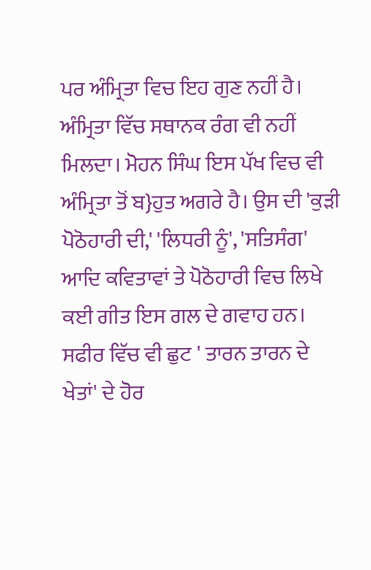ਪਰ ਅੰਮ੍ਰਿਤਾ ਵਿਚ ਇਹ ਗੁਣ ਨਹੀਂ ਹੈ।
ਅੰਮ੍ਰਿਤਾ ਵਿੱਚ ਸਥਾਨਕ ਰੰਗ ਵੀ ਨਹੀਂ ਮਿਲਦਾ। ਮੋਹਨ ਸਿੰਘ ਇਸ ਪੱਖ ਵਿਚ ਵੀ ਅੰਮ੍ਰਿਤਾ ਤੋਂ ਬ}ਹੁਤ ਅਗਰੇ ਹੈ। ਉਸ ਦੀ 'ਕੁੜੀ ਪੋਠੋਹਾਰੀ ਦੀ,' 'ਲਿਧਰੀ ਨੂੰ', 'ਸਤਿਸੰਗ' ਆਦਿ ਕਵਿਤਾਵਾਂ ਤੇ ਪੋਠੋਹਾਰੀ ਵਿਚ ਲਿਖੇ ਕਈ ਗੀਤ ਇਸ ਗਲ ਦੇ ਗਵਾਹ ਹਨ। ਸਫੀਰ ਵਿੱਚ ਵੀ ਛੁਟ ' ਤਾਰਨ ਤਾਰਨ ਦੇ ਖੇਤਾਂ' ਦੇ ਹੋਰ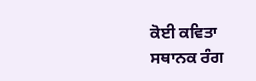ਕੋਈ ਕਵਿਤਾ ਸਥਾਨਕ ਰੰਗ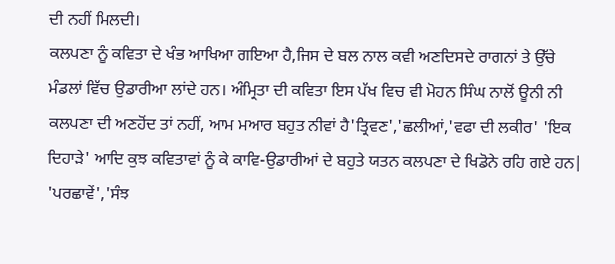ਦੀ ਨਹੀਂ ਮਿਲਦੀ।
ਕਲਪਣਾ ਨੂੰ ਕਵਿਤਾ ਦੇ ਖੰਭ ਆਖਿਆ ਗਇਆ ਹੈ,ਜਿਸ ਦੇ ਬਲ ਨਾਲ ਕਵੀ ਅਣਦਿਸਦੇ ਰਾਗਨਾਂ ਤੇ ਉੱਚੇ ਮੰਡਲਾਂ ਵਿੱਚ ਉਡਾਰੀਆ ਲਾਂਦੇ ਹਨ। ਅੰਮ੍ਰਿਤਾ ਦੀ ਕਵਿਤਾ ਇਸ ਪੱਖ ਵਿਚ ਵੀ ਮੋਹਨ ਸਿੰਘ ਨਾਲੋਂ ਊਨੀ ਨੀ ਕਲਪਣਾ ਦੀ ਅਣਹੋਂਦ ਤਾਂ ਨਹੀਂ, ਆਮ ਮਆਰ ਬਹੁਤ ਨੀਵਾਂ ਹੈ'ਤ੍ਰਿਵਣ','ਛਲੀਆਂ,'ਵਫਾ ਦੀ ਲਕੀਰ' 'ਇਕ ਦਿਹਾੜੇ' ਆਦਿ ਕੁਝ ਕਵਿਤਾਵਾਂ ਨੂੰ ਕੇ ਕਾਵਿ-ਉਡਾਰੀਆਂ ਦੇ ਬਹੁਤੇ ਯਤਨ ਕਲਪਣਾ ਦੇ ਖਿਡੋਨੇ ਰਹਿ ਗਏ ਹਨ| 'ਪਰਛਾਵੇਂ','ਸੰਝ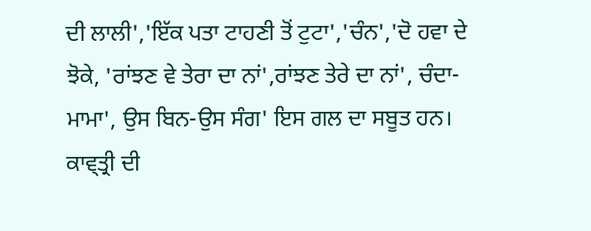ਦੀ ਲਾਲੀ','ਇੱਕ ਪਤਾ ਟਾਹਣੀ ਤੋਂ ਟੁਟਾ','ਚੰਨ','ਦੋ ਹਵਾ ਦੇ ਝੋਕੇ, 'ਰਾਂਝਣ ਵੇ ਤੇਰਾ ਦਾ ਨਾਂ',ਰਾਂਝਣ ਤੇਰੇ ਦਾ ਨਾਂ', ਚੰਦਾ-ਮਾਮਾ', ਉਸ ਬਿਨ-ਉਸ ਸੰਗ' ਇਸ ਗਲ ਦਾ ਸਬੂਤ ਹਨ।
ਕਾਵ੍ਤ੍ਰੀ ਦੀ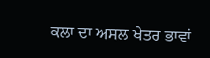ਕਲਾ ਦਾ ਅਸਲ ਖੇਤਰ ਭਾਵਾਂ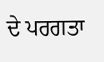ਦੇ ਪਰਗਤਾ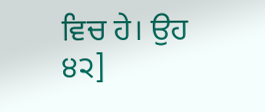ਵਿਚ ਹੇ। ਉਹ
੪੨]